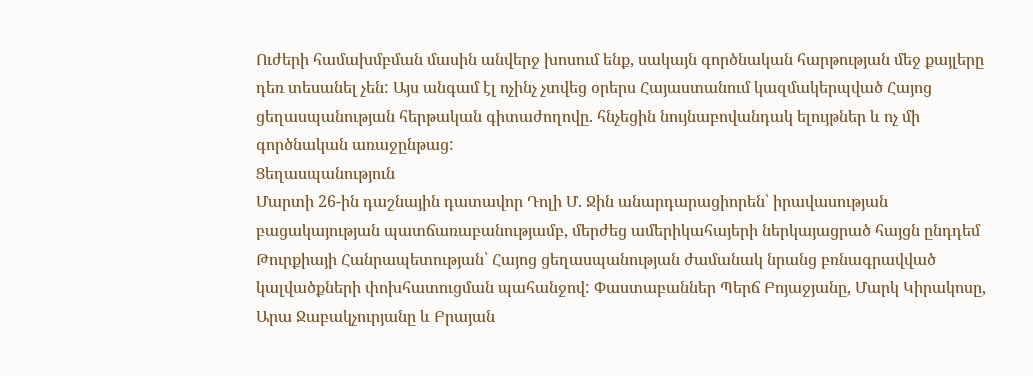Ուժերի համախմբման մասին անվերջ խոսում ենք, սակայն գործնական հարթության մեջ քայլերը դեռ տեսանել չեն: Այս անգամ էլ ոչինչ չտվեց օրերս Հայաստանում կազմակերպված Հայոց ցեղասպանության հերթական գիտաժողովը. հնչեցին նույնաբովանդակ ելույթներ և ոչ մի գործնական առաջընթաց:
Ցեղասպանություն
Մարտի 26-ին դաշնային դատավոր Դոլի Մ. Ջին անարդարացիորեն՝ իրավասության բացակայության պատճառաբանությամբ, մերժեց ամերիկահայերի ներկայացրած հայցն ընդդեմ Թուրքիայի Հանրապետության՝ Հայոց ցեղասպանության ժամանակ նրանց բռնագրավված կալվածքների փոխհատուցման պահանջով: Փաստաբաններ Պերճ Բոյաջյանը, Մարկ Կիրակոսը, Արա Ջաբակչուրյանը և Բրայան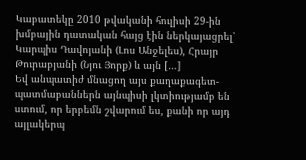Կաբատեկը 2010 թվականի հուլիսի 29-ին խմբային դատական հայց էին ներկայացրել՝ Կարպիս Դավոյանի (Լոս Անջելես), Հրայր Թուրաբյանի (Նյու Յորք) և այն […]
Եվ անպատիժ մնացող այս քաղաքագետ-պատմաբաններն այնպիսի լկտիությամբ են ստում, որ երբեմն շվարում ես, քանի որ այդ այլակերպ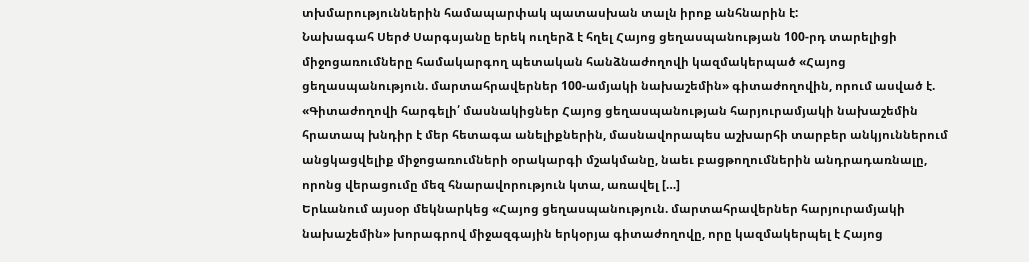տխմարություններին համապարփակ պատասխան տալն իրոք անհնարին է:
Նախագահ Սերժ Սարգսյանը երեկ ուղերձ է հղել Հայոց ցեղասպանության 100-րդ տարելիցի միջոցառումները համակարգող պետական հանձնաժողովի կազմակերպած «Հայոց ցեղասպանություն. մարտահրավերներ 100-ամյակի նախաշեմին» գիտաժողովին, որում ասված է. «Գիտաժողովի հարգելի՛ մասնակիցներ Հայոց ցեղասպանության հարյուրամյակի նախաշեմին հրատապ խնդիր է մեր հետագա անելիքներին, մասնավորապես աշխարհի տարբեր անկյուններում անցկացվելիք միջոցառումների օրակարգի մշակմանը, նաեւ բացթողումներին անդրադառնալը, որոնց վերացումը մեզ հնարավորություն կտա, առավել […]
Երևանում այսօր մեկնարկեց «Հայոց ցեղասպանություն. մարտահրավերներ հարյուրամյակի նախաշեմին» խորագրով միջազգային երկօրյա գիտաժողովը, որը կազմակերպել է Հայոց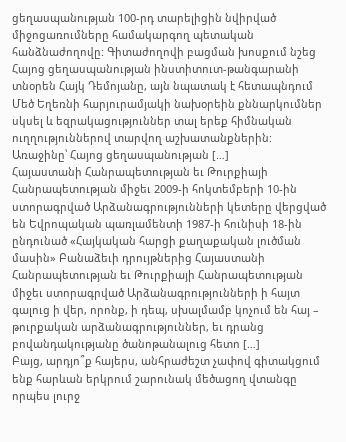ցեղասպանության 100-րդ տարելիցին նվիրված միջոցառումները համակարգող պետական հանձնաժողովը: Գիտաժողովի բացման խոսքում նշեց Հայոց ցեղասպանության ինստիտուտ-թանգարանի տնօրեն Հայկ Դեմոյանը, այն նպատակ է հետապնդում Մեծ Եղեռնի հարյուրամյակի նախօրեին քննարկումներ սկսել և եզրակացություններ տալ երեք հիմնական ուղղություններով տարվող աշխատանքներին: Առաջինը՝ Հայոց ցեղասպանության […]
Հայաստանի Հանրապետության եւ Թուրքիայի Հանրապետության միջեւ 2009-ի հոկտեմբերի 10-ին ստորագրված Արձանագրությունների կետերը վերցված են Եվրոպական պառլամենտի 1987-ի հունիսի 18-ին ընդունած «Հայկական հարցի քաղաքական լուծման մասին» Բանաձեւի դրույթներից Հայաստանի Հանրապետության եւ Թուրքիայի Հանրապետության միջեւ ստորագրված Արձանագրությունների ի հայտ գալուց ի վեր, որոնք, ի դեպ, սխալմամբ կոչում են հայ – թուրքական արձանագրություններ, եւ դրանց բովանդակությանը ծանոթանալուց հետո […]
Բայց, արդյո՞ք հայերս, անհրաժեշտ չափով գիտակցում ենք հարևան երկրում շարունակ մեծացող վտանգը որպես լուրջ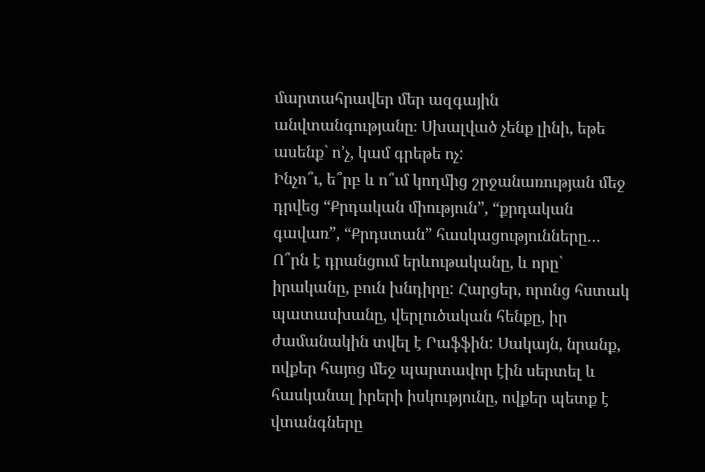մարտահրավեր մեր ազգային անվտանգությանը։ Սխալված չենք լինի, եթե ասենք` ո’չ, կամ գրեթե ոչ:
Ինչո՞ւ, ե՞րբ և ո՞ւմ կողմից շրջանառության մեջ դրվեց “Քրդական միություն”, “քրդական գավառ”, “Քրդստան” հասկացությունները… Ո՞րն է դրանցում երևութականը, և որը` իրականը, բուն խնդիրը: Հարցեր, որոնց հստակ պատասխանը, վերլուծական հենքը, իր ժամանակին տվել է Րաֆֆին: Սակայն, նրանք, ովքեր հայոց մեջ պարտավոր էին սերտել և հասկանալ իրերի իսկությունը, ովքեր պետք է վտանգները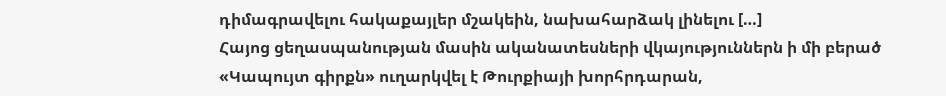դիմագրավելու հակաքայլեր մշակեին, նախահարձակ լինելու […]
Հայոց ցեղասպանության մասին ականատեսների վկայություններն ի մի բերած «Կապույտ գիրքն» ուղարկվել է Թուրքիայի խորհրդարան,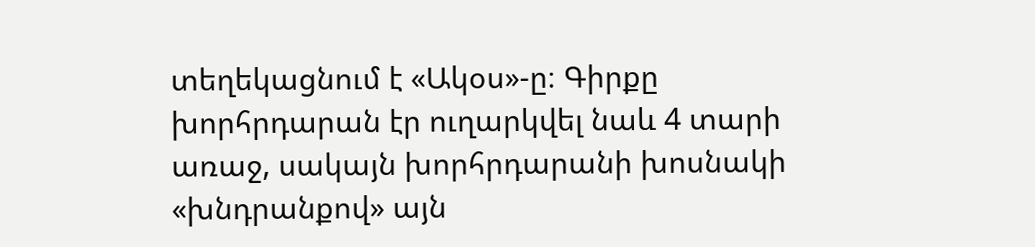տեղեկացնում է «Ակօս»-ը։ Գիրքը խորհրդարան էր ուղարկվել նաև 4 տարի առաջ, սակայն խորհրդարանի խոսնակի «խնդրանքով» այն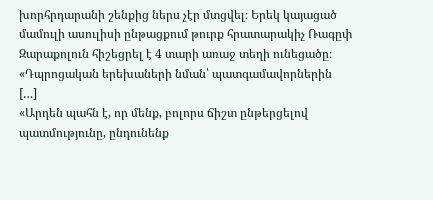խորհրդարանի շենքից ներս չէր մտցվել։ Երեկ կայացած մամուլի ասուլիսի ընթացքում թուրք հրատարակիչ Ռագըփ Զարաքոլուն հիշեցրել է 4 տարի առաջ տեղի ունեցածը։ «Դպրոցական երեխաների նման՝ պատգամավորներին […]
«Արդեն պահն է, որ մենք, բոլորս ճիշտ ընթերցելով պատմությունը, ընդունենք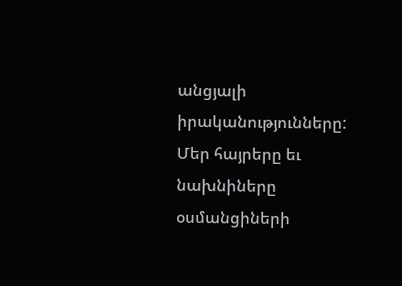անցյալի իրականությունները: Մեր հայրերը եւ նախնիները օսմանցիների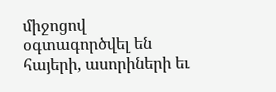միջոցով օգտագործվել են հայերի, ասորիների եւ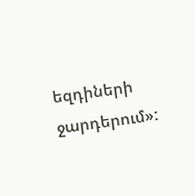եզդիների ջարդերում»: